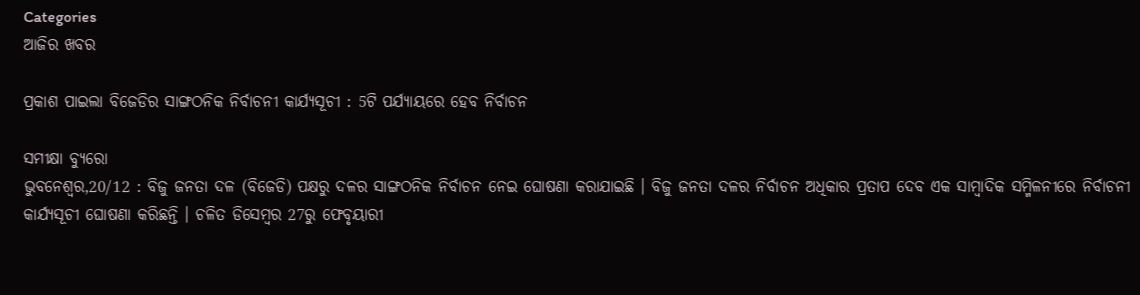Categories
ଆଜିର ଖବର

ପ୍ରକାଶ ପାଇଲା ବିଜେଡିର ସାଙ୍ଗଠନିକ ନିର୍ବାଚନୀ କାର୍ଯ୍ୟସୂଚୀ : 5ଟି ପର୍ଯ୍ୟାୟରେ ହେବ ନିର୍ବାଚନ

ସମୀକ୍ଷା ବ୍ୟୁରୋ
ଭୁବନେଶ୍ବର,20/12 : ବିଜୁ ଜନତା ଦଳ (ବିଜେଡି) ପକ୍ଷରୁ ଦଳର ସାଙ୍ଗଠନିକ ନିର୍ବାଚନ ନେଇ ଘୋଷଣା କରାଯାଇଛି । ବିଜୁ ଜନତା ଦଳର ନିର୍ବାଚନ ଅଧିକାର ପ୍ରତାପ ଦେବ ଏକ ସାମ୍ବାଦିକ ସମ୍ମିଳନୀରେ ନିର୍ବାଚନୀ କାର୍ଯ୍ୟସୂଚୀ ଘୋଷଣା କରିଛନ୍ତି । ଚଳିତ ଡିସେମ୍ବର 27ରୁ ଫେବୃୟାରୀ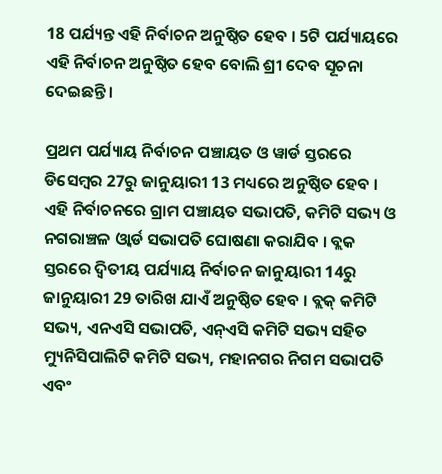18 ପର୍ଯ୍ୟନ୍ତ ଏହି ନିର୍ବାଚନ ଅନୁଷ୍ଠିତ ହେବ । 5ଟି ପର୍ଯ୍ୟାୟରେ ଏହି ନିର୍ବାଚନ ଅନୁଷ୍ଠିତ ହେବ ବୋଲି ଶ୍ରୀ ଦେବ ସୂଚନା ଦେଇଛନ୍ତି ।

ପ୍ରଥମ ପର୍ଯ୍ୟାୟ ନିର୍ବାଚନ ପଞ୍ଚାୟତ ଓ ୱାର୍ଡ ସ୍ତରରେ ଡିସେମ୍ବର 27ରୁ ଜାନୁୟାରୀ 13 ମଧ୍ୟରେ ଅନୁଷ୍ଠିତ ହେବ । ଏହି ନିର୍ବାଚନରେ ଗ୍ରାମ ପଞ୍ଚାୟତ ସଭାପତି, କମିଟି ସଭ୍ୟ ଓ ନଗରାଞ୍ଚଳ ଓ୍ବାର୍ଡ ସଭାପତି ଘୋଷଣା କରାଯିବ । ବ୍ଲକ ସ୍ତରରେ ଦ୍ବିତୀୟ ପର୍ଯ୍ୟାୟ ନିର୍ବାଚନ ଜାନୁୟାରୀ 14ରୁ ଜାନୁୟାରୀ 29 ତାରିଖ ଯାଏଁ ଅନୁଷ୍ଠିତ ହେବ । ବ୍ଲକ୍ କମିଟି ସଭ୍ୟ, ଏନଏସି ସଭାପତି, ଏନ୍‌ଏସି କମିଟି ସଭ୍ୟ ସହିତ ମ୍ୟୁନିସିପାଲିଟି କମିଟି ସଭ୍ୟ, ମହାନଗର ନିଗମ ସଭାପତି ଏବଂ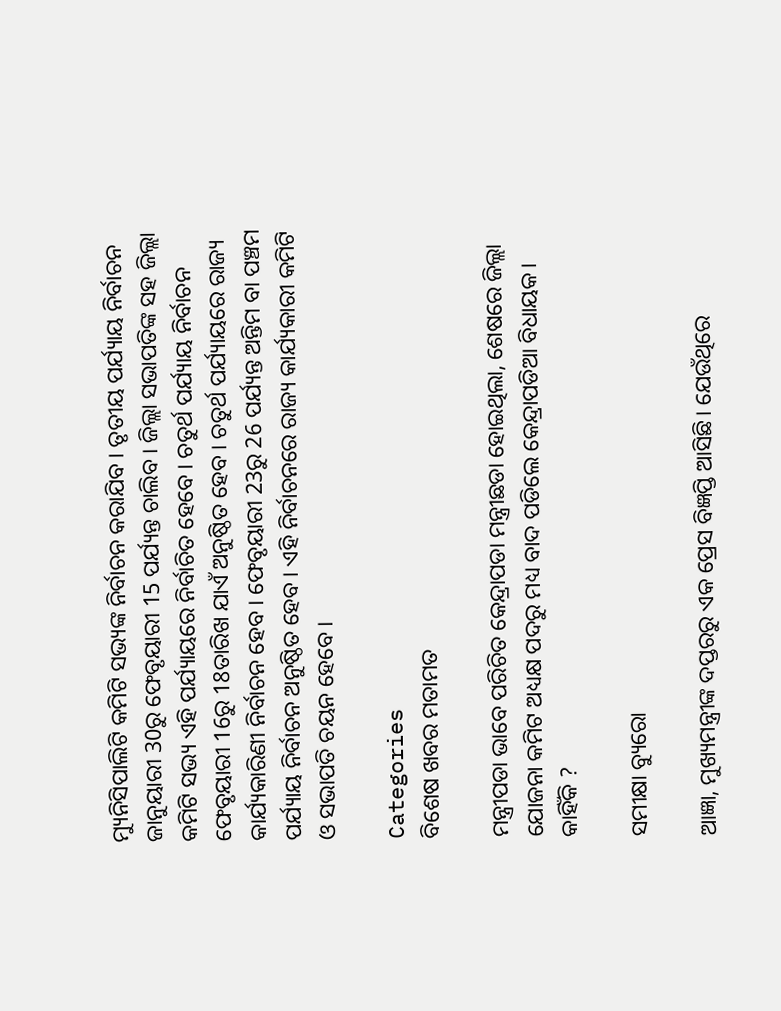ମ୍ୟୁନିସିପାଲିଟି କମିଟି ସଭ୍ୟଙ୍କ ନିର୍ବାଚନ କରାଯିବ । ତୃତୀୟ ପର୍ଯ୍ୟାୟ ନିର୍ବାଚନ ଜାନୁୟାରୀ 30ରୁ ଫେବୃୟାରୀ 15 ପର୍ଯ୍ୟନ୍ତ ଚାଲିବ । ଜିଲ୍ଲା ସଭାପତିଙ୍କ ସହ ଜିଲ୍ଲା କମିଟି ସଭ୍ୟ ଏହି ପର୍ଯ୍ୟାୟରେ ନିର୍ବାଚିତ ହେବେ । ଚତୁର୍ଥ ପର୍ଯ୍ୟାୟ ନିର୍ବାଚନ ଫେବୃୟାରୀ 16ରୁ 18ତାରିଖ ଯାଏଁ ଅନୁଷ୍ଠିତ ହେବ । ଚତୁର୍ଥ ପର୍ଯ୍ୟାୟରେ ରାଜ୍ୟ କାର୍ଯ୍ୟକାରିଣୀ ନିର୍ବାଚନ ହେବ । ଫେବୃୟାରୀ 23ରୁ 26 ପର୍ଯ୍ୟନ୍ତ ଅନ୍ତିମ ବା ପଞ୍ଚମ ପର୍ଯ୍ୟାୟ ନିର୍ବାଚନ ଅନୁଷ୍ଠିତ ହେବ । ଏହି ନିର୍ବାଚନରେ ରାଜ୍ୟ କାର୍ଯ୍ୟକାରୀ କମିଟି ଓ ସଭାପତି ଚୟନ ହେବେ ।

Categories
ବିଶେଷ ଖବର ମତାମତ

ମନ୍ତ୍ରୀପଡା ଭାବେ ପରିଚିତ କେନ୍ଦ୍ରାପଡା ମନ୍ତ୍ରୀଛଡା ହୋଇଥିଲା, ଶେଷରେ ଜିଲ୍ଲା ଯୋଜନା କମିଟ ଅଧ୍ୟକ୍ଷ ପଦରୁ ମଧ୍ୟ ବାଦ ପଡିଲେ କେନ୍ଦ୍ରାପଡିଆ ବିଧାୟକ। କାହିଁକି ?

ସମୀକ୍ଷା ବ୍ୟୁରୋ

ଆଜ୍ଞା, ମୁଖ୍ୟମନ୍ତ୍ରୀଙ୍କ ଦପ୍ତରରୁ ଏକ ପ୍ରେସ ବିଜ୍ଞପ୍ତି ଆସିଛି। ଯେଉଁଥିରେ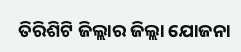ତିରିଶିଟି ଜିଲ୍ଲାର ଜିଲ୍ଲା ଯୋଜନା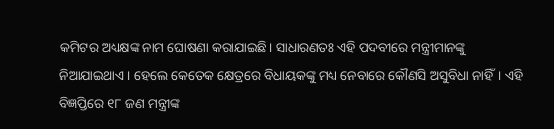କମିଟର ଅଧ୍ୟକ୍ଷଙ୍କ ନାମ ଘୋଷଣା କରାଯାଇଛି। ସାଧାରଣତଃ ଏହି ପଦବୀରେ ମନ୍ତ୍ରୀମାନଙ୍କୁ ନିଆଯାଇଥାଏ। ହେଲେ କେତେକ କ୍ଷେତ୍ରରେ ବିଧାୟକଙ୍କୁ ମଧ୍ୟ ନେବାରେ କୌଣସି ଅସୁବିଧା ନାହିଁ। ଏହି ବିଜ୍ଞପ୍ତିରେ ୧୮ ଜଣ ମନ୍ତ୍ରୀଙ୍କ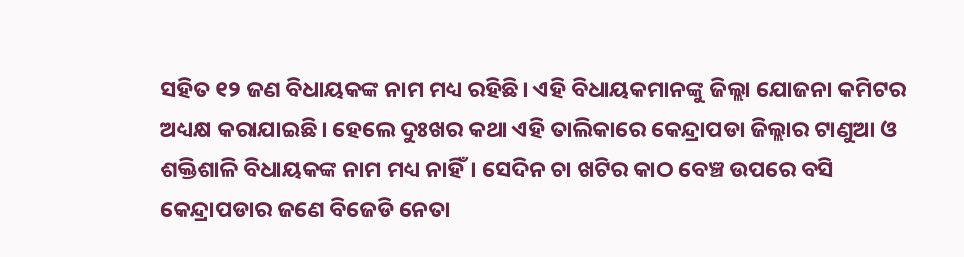ସହିତ ୧୨ ଜଣ ବିଧାୟକଙ୍କ ନାମ ମଧ୍ୟ ରହିଛି। ଏହି ବିଧାୟକମାନଙ୍କୁ ଜିଲ୍ଲା ଯୋଜନା କମିଟର ଅଧ୍ୟକ୍ଷ କରାଯାଇଛି। ହେଲେ ଦୁଃଖର କଥା ଏହି ତାଲିକାରେ କେନ୍ଦ୍ରାପଡା ଜିଲ୍ଲାର ଟାଣୁଆ ଓ ଶକ୍ତିଶାଳି ବିଧାୟକଙ୍କ ନାମ ମଧ୍ୟ ନାହିଁ। ସେଦିନ ଚା ଖଟିର କାଠ ବେଞ୍ଚ ଉପରେ ବସି କେନ୍ଦ୍ରାପଡାର ଜଣେ ବିଜେଡି ନେତା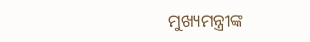ମୁଖ୍ୟମନ୍ତ୍ରୀଙ୍କ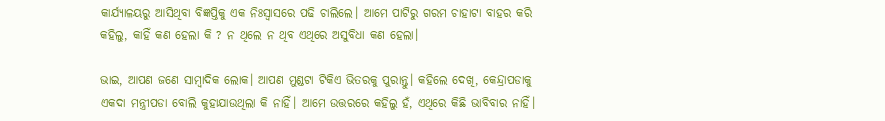କାର୍ଯ୍ୟାଳୟରୁ ଆସିଥିବା ବିଜ୍ଞପ୍ତିକୁ ଏକ ନିଃସ୍ବାସରେ ପଢି ଚାଲିଲେ। ଆମେ ପାଟିରୁ ଗରମ ଚାହାଟା ବାହର କରି କହିଲୁ, କାହିଁ କଣ ହେଲା କି ? ନ ଥିଲେ ନ ଥିବ ଏଥିରେ ଅସୁବିଧା କଣ ହେଲା।

ଭାଇ, ଆପଣ ଜଣେ ସାମ୍ବାଦିକ ଲୋକ। ଆପଣ ମୁଣ୍ଡଟା ଟିକିଏ ଭିତରକୁ ପୁରାନ୍ତୁ। କହିଲେ ଦେଖି, କେନ୍ଦ୍ରାପଡାକୁ ଏକଦା ମନ୍ତ୍ରୀପଡା ବୋଲି କୁହାଯାଉଥିଲା କି ନାହିଁ। ଆମେ ଉତ୍ତରରେ କହିଲୁ ହଁ, ଏଥିରେ କିଛି ଭାବିବାର ନାହିଁ।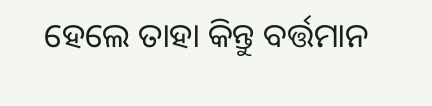ହେଲେ ତାହା କିନ୍ତୁ ବର୍ତ୍ତମାନ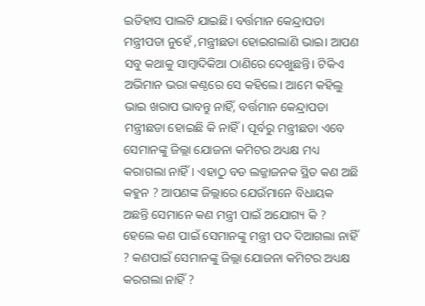ଇତିହାସ ପାଲଟି ଯାଇଛି। ବର୍ତ୍ତମାନ କେନ୍ଦ୍ରାପଡା ମନ୍ତ୍ରୀପଡା ନୁହେଁ ,ମନ୍ତ୍ରୀଛଡା ହୋଇଗଲାଣି ଭାଇ। ଆପଣ ସବୁ କଥାକୁ ସାମ୍ବାଦିକିଆ ଠାଣିରେ ଦେଖୁଛନ୍ତି। ଟିକିଏ ଅଭିମାନ ଭରା କଣ୍ଠରେ ସେ କହିଲେ। ଆମେ କହିଲୁ ଭାଇ ଖରାପ ଭାବନ୍ତୁ ନାହିଁ, ବର୍ତ୍ତମାନ କେନ୍ଦ୍ରାପଡା ମନ୍ତ୍ରୀଛଡା ହୋଇଛି କି ନାହିଁ। ପୂର୍ବରୁ ମନ୍ତ୍ରୀଛଡା ଏବେ ସେମାନଙ୍କୁ ଜିଲ୍ଲା ଯୋଜନା କମିଟର ଅଧ୍ୟକ୍ଷ ମଧ୍ୟ କରାଗଲା ନାହିଁ। ଏହାଠୁ ବଡ ଲଜ୍ଜାଜନକ ସ୍ଥିତ କଣ ଅଛି କହୁନ ? ଆପଣଙ୍କ ଜିଲ୍ଲାରେ ଯେଉଁମାନେ ବିଧାୟକ ଅଛନ୍ତି ସେମାନେ କଣ ମନ୍ତ୍ରୀ ପାଇଁ ଅଯୋଗ୍ୟ କି ? ହେଲେ କଣ ପାଇଁ ସେମାନଙ୍କୁ ମନ୍ତ୍ରୀ ପଦ ଦିଆଗଲା ନାହିଁ ? କଣପାଇଁ ସେମାନଙ୍କୁ ଜିଲ୍ଲା ଯୋଜନା କମିଟର ଅଧ୍ୟକ୍ଷ କରଗଲା ନାହିଁ ?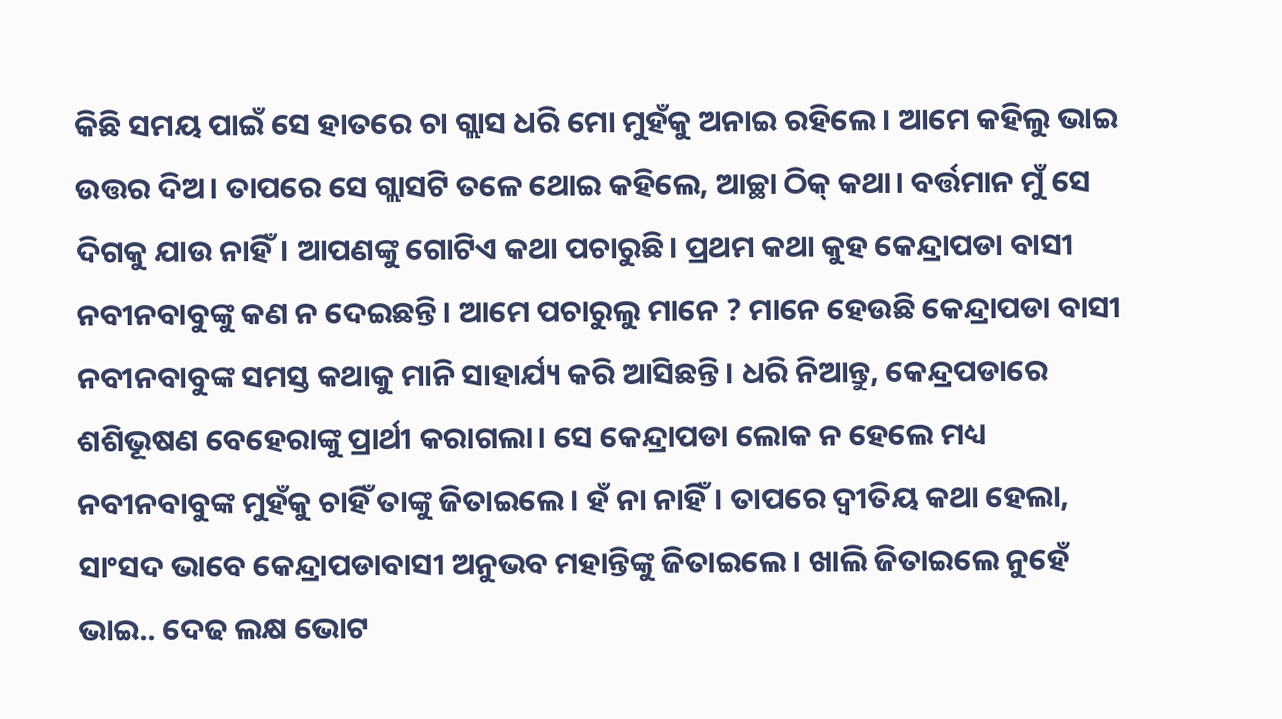କିଛି ସମୟ ପାଇଁ ସେ ହାତରେ ଚା ଗ୍ଲାସ ଧରି ମୋ ମୁହଁକୁ ଅନାଇ ରହିଲେ। ଆମେ କହିଲୁ ଭାଇ ଉତ୍ତର ଦିଅ। ତାପରେ ସେ ଗ୍ଲାସଟି ତଳେ ଥୋଇ କହିଲେ, ଆଚ୍ଛା ଠିକ୍ କଥା। ବର୍ତ୍ତମାନ ମୁଁ ସେ ଦିଗକୁ ଯାଉ ନାହିଁ। ଆପଣଙ୍କୁ ଗୋଟିଏ କଥା ପଚାରୁଛି। ପ୍ରଥମ କଥା କୁହ କେନ୍ଦ୍ରାପଡା ବାସୀ ନବୀନବାବୁଙ୍କୁ କଣ ନ ଦେଇଛନ୍ତି। ଆମେ ପଚାରୁଲୁ ମାନେ ? ମାନେ ହେଉଛି କେନ୍ଦ୍ରାପଡା ବାସୀ ନବୀନବାବୁଙ୍କ ସମସ୍ତ କଥାକୁ ମାନି ସାହାର୍ଯ୍ୟ କରି ଆସିଛନ୍ତି। ଧରି ନିଆନ୍ତୁ, କେନ୍ଦ୍ରପଡାରେ ଶଶିଭୂଷଣ ବେହେରାଙ୍କୁ ପ୍ରାର୍ଥୀ କରାଗଲା। ସେ କେନ୍ଦ୍ରାପଡା ଲୋକ ନ ହେଲେ ମଧ୍ୟ ନବୀନବାବୁଙ୍କ ମୁହଁକୁ ଚାହିଁ ତାଙ୍କୁ ଜିତାଇଲେ। ହଁ ନା ନାହିଁ। ତାପରେ ଦ୍ବୀତିୟ କଥା ହେଲା, ସାଂସଦ ଭାବେ କେନ୍ଦ୍ରାପଡାବାସୀ ଅନୁଭବ ମହାନ୍ତିଙ୍କୁ ଜିତାଇଲେ। ଖାଲି ଜିତାଇଲେ ନୁହେଁ ଭାଇ.. ଦେଢ ଲକ୍ଷ ଭୋଟ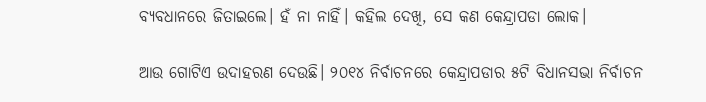ବ୍ୟବଧାନରେ ଜିତାଇଲେ। ହଁ ନା ନାହିଁ। କହିଲ ଦେଖି, ସେ କଣ କେନ୍ଦ୍ରାପଡା ଲୋକ।

ଆଉ ଗୋଟିଏ ଉଦାହରଣ ଦେଉଛି। ୨୦୧୪ ନିର୍ବାଚନରେ କେନ୍ଦ୍ରାପଡାର ୫ଟି ବିଧାନସଭା ନିର୍ବାଚନ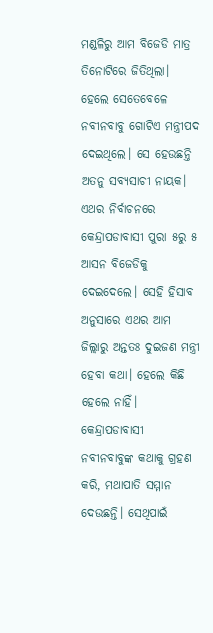ମଣ୍ଡଳିରୁ ଆମ ବିଜେଡି ମାତ୍ର ତିନୋଟିରେ ଜିତିଥିଲା। ହେଲେ ସେତେବେଳେ ନବୀନବାବୁ ଗୋଟିଏ ମନ୍ତ୍ରୀପଦ ଦେଇଥିଲେ। ସେ ହେଉଛନ୍ତି ଅତନୁ ସବ୍ୟସାଚୀ ନାୟକ। ଏଥର ନିର୍ବାଚନରେ କେନ୍ଦ୍ରାପଡାବାସୀ ପୁରା ୫ରୁ ୫ ଆସନ ବିଜେଡିକୁ ଦେଇଦେଲେ। ସେହି ହିସାବ ଅନୁସାରେ ଏଥର ଆମ ଜିଲ୍ଲାରୁ ଅନ୍ତତଃ ଦୁଇଜଣ ମନ୍ତ୍ରୀ ହେବା କଥା। ହେଲେ କିଛି ହେଲେ ନାହିଁ। କେନ୍ଦ୍ରାପଡାବାସୀ ନବୀନବାବୁଙ୍କ କଥାକୁ ଗ୍ରହଣ କରି, ମଥାପାତି ସମ୍ମାନ ଦେଉଛନ୍ତି। ସେଥିପାଇଁ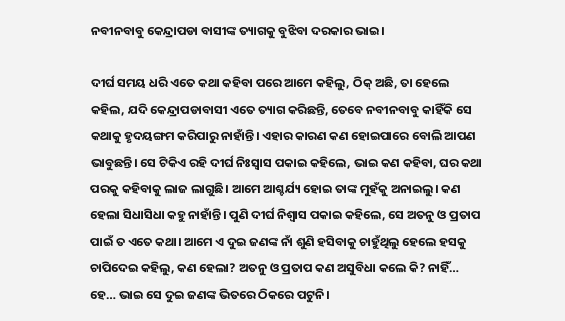ନବୀନବାବୁ କେନ୍ଦ୍ରାପଡା ବାସୀଙ୍କ ତ୍ୟାଗକୁ ବୁଝିବା ଦରକାର ଭାଇ।

ଦୀର୍ଘ ସମୟ ଧରି ଏତେ କଥା କହିବା ପରେ ଆମେ କହିଲୁ, ଠିକ୍ ଅଛି, ତା ହେଲେ କହିଲ, ଯଦି କେନ୍ଦ୍ରାପଡାବାସୀ ଏତେ ତ୍ୟାଗ କରିଛନ୍ତି, ତେବେ ନବୀନବାବୁ କାହିଁକି ସେ କଥାକୁ ହୃଦୟଙ୍ଗମ କରିପାରୁ ନାହାଁନ୍ତି। ଏହାର କାରଣ କଣ ହୋଇପାରେ ବୋଲି ଆପଣ ଭାବୁଛନ୍ତି। ସେ ଟିକିଏ ରହି ଦୀର୍ଘ ନିଃସ୍ବାସ ପକାଇ କହିଲେ, ଭାଇ କଣ କହିବା, ଘର କଥା ପରକୁ କହିବାକୁ ଲାଜ ଲାଗୁଛି। ଆମେ ଆଶ୍ଚର୍ଯ୍ୟ ହୋଇ ତାଙ୍କ ମୁହଁକୁ ଅନାଇଲୁ। କଣ ହେଲା ସିଧାସିଧା କହୁ ନାହାଁନ୍ତି। ପୁଣି ଦୀର୍ଘ ନିଶ୍ବାସ ପକାଇ କହିଲେ, ସେ ଅତନୁ ଓ ପ୍ରତାପ ପାଇଁ ତ ଏତେ କଥା। ଆମେ ଏ ଦୁଇ ଜଣଙ୍କ ନାଁ ଶୁଣି ହସିବାକୁ ଚାହୁଁଥିଲୁ ହେଲେ ହସକୁ ଚାପିଦେଇ କହିଲୁ, କଣ ହେଲା? ଅତନୁ ଓ ପ୍ରତାପ କଣ ଅସୁବିଧା କଲେ କି? ନାହିଁ… ହେ… ଭାଇ ସେ ଦୁଇ ଜଣଙ୍କ ଭିତରେ ଠିକରେ ପଟୁନି।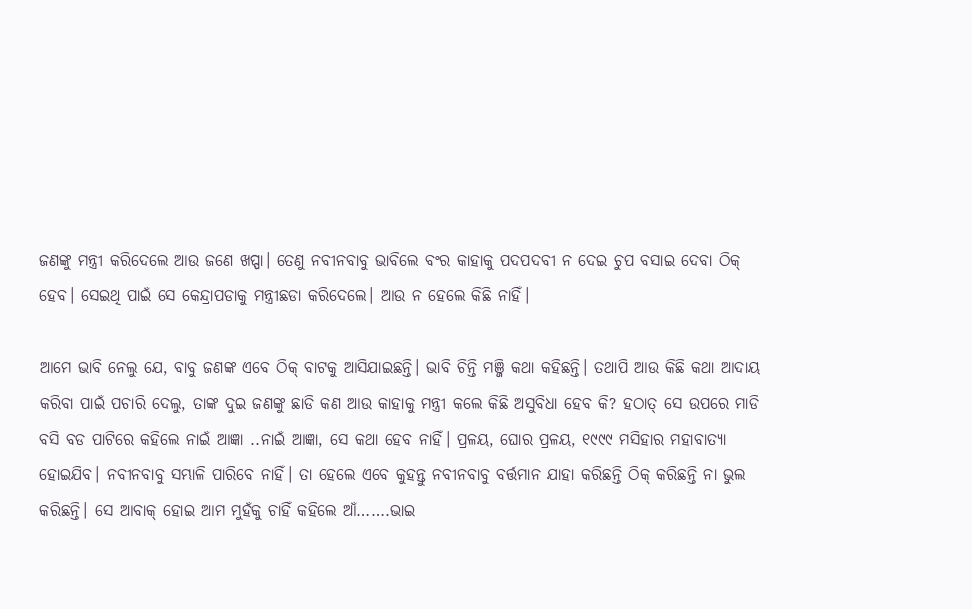ଜଣଙ୍କୁ ମନ୍ତ୍ରୀ କରିଦେଲେ ଆଉ ଜଣେ ଖପ୍ପା। ତେଣୁ ନବୀନବାବୁ ଭାବିଲେ ବଂର କାହାକୁ ପଦପଦବୀ ନ ଦେଇ ଚୁପ ବସାଇ ଦେବା ଠିକ୍ ହେବ। ସେଇଥି ପାଇଁ ସେ କେନ୍ଦ୍ରାପଡାକୁ ମନ୍ତ୍ରୀଛଡା କରିଦେଲେ। ଆଉ ନ ହେଲେ କିଛି ନାହିଁ।

ଆମେ ଭାବି ନେଲୁ ଯେ, ବାବୁ ଜଣଙ୍କ ଏବେ ଠିକ୍ ବାଟକୁ ଆସିଯାଇଛନ୍ତି। ଭାବି ଚିନ୍ତି ମଞ୍ଜି କଥା କହିଛନ୍ତି। ତଥାପି ଆଉ କିଛି କଥା ଆଦାୟ କରିବା ପାଇଁ ପଚାରି ଦେଲୁ, ତାଙ୍କ ଦୁଇ ଜଣଙ୍କୁ ଛାଡି କଣ ଆଉ କାହାକୁ ମନ୍ତ୍ରୀ କଲେ କିଛି ଅସୁବିଧା ହେବ କି? ହଠାତ୍ ସେ ଉପରେ ମାଡି ବସି ବଡ ପାଟିରେ କହିଲେ ନାଇଁ ଆଜ୍ଞା ..ନାଇଁ ଆଜ୍ଞା, ସେ କଥା ହେବ ନାହିଁ। ପ୍ରଳୟ, ଘୋର ପ୍ରଳୟ, ୧୯୯୯ ମସିହାର ମହାବାତ୍ୟା ହୋଇଯିବ। ନବୀନବାବୁ ସମ୍ଭାଳି ପାରିବେ ନାହିଁ। ତା ହେଲେ ଏବେ କୁହନ୍ତୁ ନବୀନବାବୁ ବର୍ତ୍ତମାନ ଯାହା କରିଛନ୍ତି ଠିକ୍ କରିଛନ୍ତି ନା ଭୁଲ କରିଛନ୍ତି। ସେ ଆବାକ୍ ହୋଇ ଆମ ମୁହଁକୁ ଚାହିଁ କହିଲେ ଆଁ…….ଭାଇ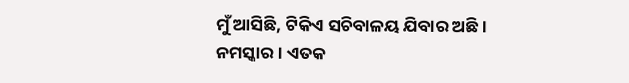ମୁଁ ଆସିଛି, ଟିକିଏ ସଚିବାଳୟ ଯିବାର ଅଛି। ନମସ୍କାର। ଏତକ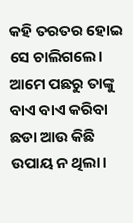କହି ତରତର ହୋଇ ସେ ଚାଲିଗଲେ। ଆମେ ପଛରୁ ତାଙ୍କୁ ବାଏ ବାଏ କରିବା ଛଡା ଆଉ କିଛି ଉପାୟ ନ ଥିଲା।